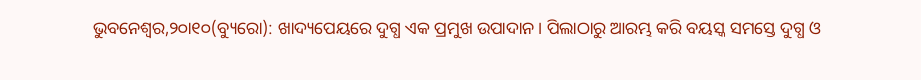ଭୁବନେଶ୍ୱର,୨୦ା୧୦(ବ୍ୟୁରୋ): ଖାଦ୍ୟପେୟରେ ଦୁଗ୍ଧ ଏକ ପ୍ରମୁଖ ଉପାଦାନ। ପିଲାଠାରୁ ଆରମ୍ଭ କରି ବୟସ୍କ ସମସ୍ତେ ଦୁଗ୍ଧ ଓ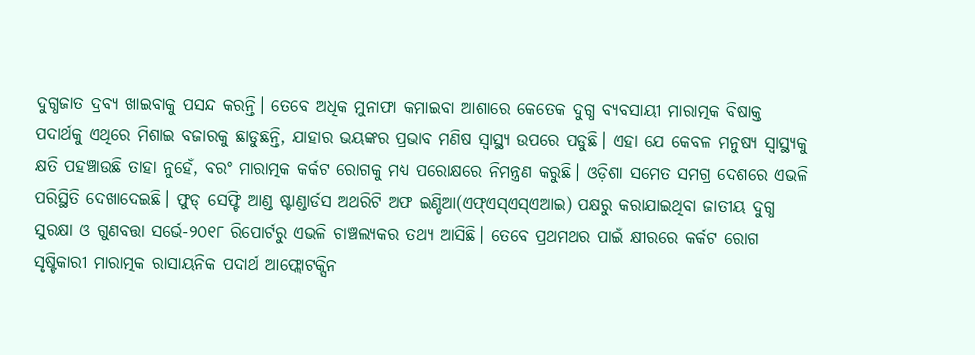ଦୁଗ୍ଧଜାତ ଦ୍ରବ୍ୟ ଖାଇବାକୁ ପସନ୍ଦ କରନ୍ତି। ତେବେ ଅଧିକ ମୁନାଫା କମାଇବା ଆଶାରେ କେତେକ ଦୁଗ୍ଧ ବ୍ୟବସାୟୀ ମାରାତ୍ମକ ବିଷାକ୍ତ ପଦାର୍ଥକୁ ଏଥିରେ ମିଶାଇ ବଜାରକୁ ଛାଡୁଛନ୍ତି, ଯାହାର ଭୟଙ୍କର ପ୍ରଭାବ ମଣିଷ ସ୍ବାସ୍ଥ୍ୟ ଉପରେ ପଡୁଛି। ଏହା ଯେ କେବଳ ମନୁଷ୍ୟ ସ୍ବାସ୍ଥ୍ୟକୁ କ୍ଷତି ପହଞ୍ଚାଉଛି ତାହା ନୁହେଁ, ବରଂ ମାରାତ୍ମକ କର୍କଟ ରୋଗକୁ ମଧ୍ୟ ପରୋକ୍ଷରେ ନିମନ୍ତ୍ରଣ କରୁଛି। ଓଡ଼ିଶା ସମେତ ସମଗ୍ର ଦେଶରେ ଏଭଳି ପରିସ୍ଥିତି ଦେଖାଦେଇଛି। ଫୁଡ୍ ସେଫ୍ଟି ଆଣ୍ଡ ଷ୍ଟାଣ୍ଡାର୍ଡସ ଅଥରିଟି ଅଫ ଇଣ୍ଡିଆ(ଏଫ୍ଏସ୍ଏସ୍ଏଆଇ) ପକ୍ଷରୁ କରାଯାଇଥିବା ଜାତୀୟ ଦୁଗ୍ଧ ସୁରକ୍ଷା ଓ ଗୁଣବତ୍ତା ସର୍ଭେ-୨୦୧୮ ରିପୋର୍ଟରୁ ଏଭଳି ଚାଞ୍ଚଲ୍ୟକର ତଥ୍ୟ ଆସିଛି। ତେବେ ପ୍ରଥମଥର ପାଇଁ କ୍ଷୀରରେ କର୍କଟ ରୋଗ ସୃଷ୍ଟିକାରୀ ମାରାତ୍ମକ ରାସାୟନିକ ପଦାର୍ଥ ଆଫ୍ଲୋଟକ୍ସିନ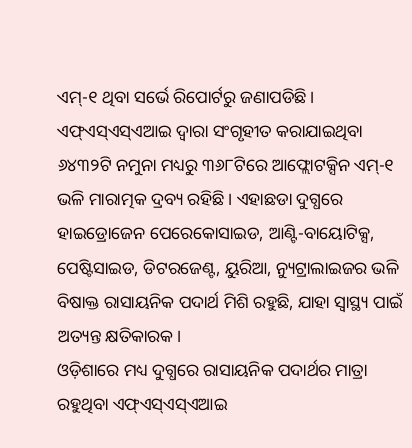ଏମ୍-୧ ଥିବା ସର୍ଭେ ରିପୋର୍ଟରୁ ଜଣାପଡିଛି। ଏଫ୍ଏସ୍ଏସ୍ଏଆଇ ଦ୍ୱାରା ସଂଗୃହୀତ କରାଯାଇଥିବା ୬୪୩୨ଟି ନମୁନା ମଧ୍ୟରୁ ୩୬୮ଟିରେ ଆଫ୍ଲୋଟକ୍ସିନ ଏମ୍-୧ ଭଳି ମାରାତ୍ମକ ଦ୍ରବ୍ୟ ରହିଛି। ଏହାଛଡା ଦୁଗ୍ଧରେ ହାଇଡ୍ରୋଜେନ ପେରେକୋସାଇଡ, ଆଣ୍ଟି-ବାୟୋଟିକ୍ସ, ପେଷ୍ଟିସାଇଡ, ଡିଟରଜେଣ୍ଟ, ୟୁରିଆ, ନ୍ୟୁଟ୍ରାଲାଇଜର ଭଳି ବିଷାକ୍ତ ରାସାୟନିକ ପଦାର୍ଥ ମିଶି ରହୁଛି, ଯାହା ସ୍ବାସ୍ଥ୍ୟ ପାଇଁ ଅତ୍ୟନ୍ତ କ୍ଷତିକାରକ।
ଓଡ଼ିଶାରେ ମଧ୍ୟ ଦୁଗ୍ଧରେ ରାସାୟନିକ ପଦାର୍ଥର ମାତ୍ରା ରହୁଥିବା ଏଫ୍ଏସ୍ଏସ୍ଏଆଇ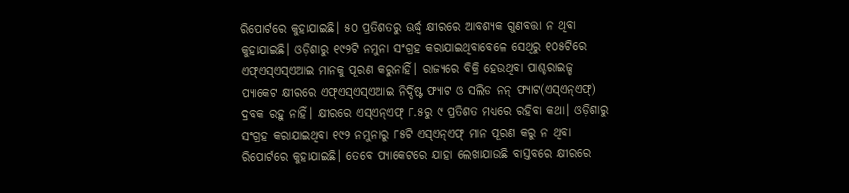ରିପୋର୍ଟରେ କୁହାଯାଇଛି। ୫୦ ପ୍ରତିଶତରୁ ଊର୍ଦ୍ଧ୍ୱ କ୍ଷୀରରେ ଆବଶ୍ୟକ ଗୁଣବତ୍ତା ନ ଥିବା କୁହାଯାଇଛି। ଓଡ଼ିଶାରୁ ୧୯୨ଟି ନମୁନା ସଂଗ୍ରହ କରାଯାଇଥିବାବେଳେ ସେଥିରୁ ୧୦୫ଟିରେ ଏଫ୍ଏସ୍ଏସ୍ଏଆଇ ମାନକୁ ପୂରଣ କରୁନାହିଁ। ରାଜ୍ୟରେ ବିକ୍ରି ହେଉଥିବା ପାଶ୍ଚରାଇଜ୍ଡ ପ୍ୟାକେଟ କ୍ଷୀରରେ ଏଫ୍ଏସ୍ଏସ୍ଏଆଇ ନିର୍ଦ୍ଦିଷ୍ଟ ଫ୍ୟାଟ ଓ ସଲିଡ ନନ୍ ଫ୍ୟାଟ(ଏସ୍ଏନ୍ଏଫ୍) ଦ୍ରବକ ରହୁ ନାହିଁ। କ୍ଷୀରରେ ଏସ୍ଏନ୍ଏଫ୍ ୮.୫ରୁ ୯ ପ୍ରତିଶତ ମଧ୍ୟରେ ରହିବା କଥା। ଓଡ଼ିଶାରୁ ସଂଗ୍ରହ କରାଯାଇଥିବା ୧୯୨ ନମୁନାରୁ ୮୫ଟି ଏସ୍ଏନ୍ଏଫ୍ ମାନ ପୂରଣ କରୁ ନ ଥିବା ରିପୋର୍ଟରେ କୁହାଯାଇଛି। ତେବେ ପ୍ୟାକେଟରେ ଯାହା ଲେଖାଯାଉଛି ବାସ୍ତବରେ କ୍ଷୀରରେ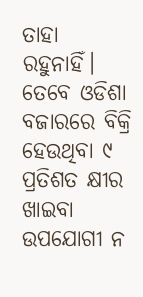ତାହା ରହୁନାହିଁ। ତେବେ ଓଡିଶା ବଜାରରେ ବିକ୍ରି ହେଉଥିବା ୯ ପ୍ରତିଶତ କ୍ଷୀର ଖାଇବା ଉପଯୋଗୀ ନ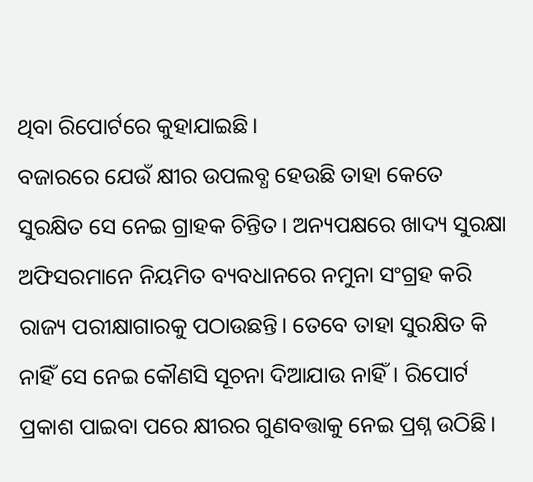ଥିବା ରିପୋର୍ଟରେ କୁହାଯାଇଛି।
ବଜାରରେ ଯେଉଁ କ୍ଷୀର ଉପଲବ୍ଧ ହେଉଛି ତାହା କେତେ ସୁରକ୍ଷିତ ସେ ନେଇ ଗ୍ରାହକ ଚିନ୍ତିତ। ଅନ୍ୟପକ୍ଷରେ ଖାଦ୍ୟ ସୁରକ୍ଷା ଅଫିସରମାନେ ନିୟମିତ ବ୍ୟବଧାନରେ ନମୁନା ସଂଗ୍ରହ କରି ରାଜ୍ୟ ପରୀକ୍ଷାଗାରକୁ ପଠାଉଛନ୍ତି। ତେବେ ତାହା ସୁରକ୍ଷିତ କି ନାହିଁ ସେ ନେଇ କୌଣସି ସୂଚନା ଦିଆଯାଉ ନାହିଁ। ରିପୋର୍ଟ ପ୍ରକାଶ ପାଇବା ପରେ କ୍ଷୀରର ଗୁଣବତ୍ତାକୁ ନେଇ ପ୍ରଶ୍ନ ଉଠିଛି।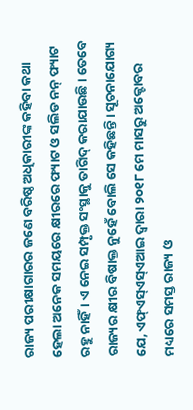ରାଜ୍ୟ ପରୀକ୍ଷାଗାରର ଜଣେ ବରିଷ୍ଠ ଅଧିକାରୀଙ୍କ କହିବା କଥା ହେଲା ଅନେକ ସମୟରେ କ୍ଷୀରରେ ଫ୍ୟାଟ ଓ ସଲିଡ ନନ୍ ଫ୍ୟାଟ ରହୁ ନାହିଁ। ଏ ନେଇ ସମ୍ପୃକ୍ତ ସଂସ୍ଥାକୁ ତାଗିଦ୍ କରାଯାଉଛି। ତେବେ ରାଜ୍ୟର କ୍ଷୀର ବିଷାକ୍ତ ନୁହେଁ ବୋଲି ସେ କହିଛନ୍ତି। ସୂଚନାଯୋଗ୍ୟ ଯେ, ଏଫ୍ଏସ୍ଏସ୍ଏଆଇ ଦ୍ୱାରା ୨୦୧୮ ମେ ମାସରୁ ଅକ୍ଟୋବର ମଧ୍ୟରେ ସମସ୍ତ ରାଜ୍ୟ ଓ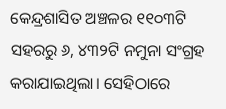କେନ୍ଦ୍ରଶାସିତ ଅଞ୍ଚଳର ୧୧୦୩ଟି ସହରରୁ ୬, ୪୩୨ଟି ନମୁନା ସଂଗ୍ରହ କରାଯାଇଥିଲା। ସେହିଠାରେ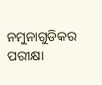ନମୁନାଗୁଡିକର ପରୀକ୍ଷା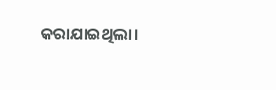କରାଯାଇଥିଲା।